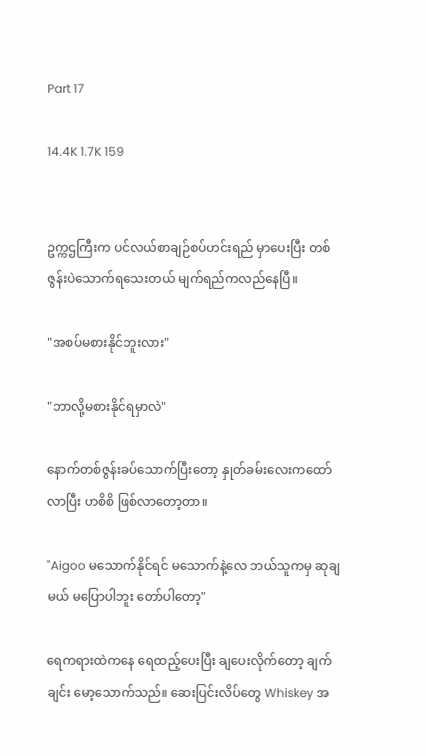Part 17

14.4K 1.7K 159


ဥက္ကဌကြီးက ပင်လယ်စာချဉ်စပ်ဟင်းရည် မှာပေးပြီး တစ်ဇွန်းပဲသောက်ရသေးတယ် မျက်ရည်ကလည်နေပြီ။

"အစပ်မစားနိုင်ဘူးလား"

"ဘာလို့မစားနိုင်ရမှာလဲ"

နောက်တစ်ဇွန်းခပ်သောက်ပြီးတော့ နှုတ်ခမ်းလေးကထော်လာပြီး ဟစိစိ ဖြစ်လာတော့တာ။

"Aigoo မသောက်နိုင်ရင် မသောက်နဲ့လေ ဘယ်သူကမှ ဆုချမယ် မပြောပါဘူး တော်ပါတော့"

ရေကရားထဲကနေ ရေထည့်ပေးပြီး ချပေးလိုက်တော့ ချက်ချင်း မော့သောက်သည်။ ဆေးပြင်းလိပ်တွေ Whiskey အ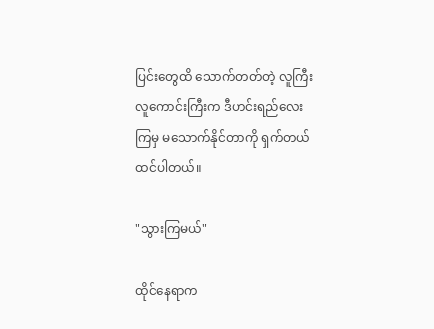ပြင်းတွေထိ သောက်တတ်တဲ့ လူကြီးလူကောင်းကြီးက ဒီဟင်းရည်လေးကြမှ မသောက်နိုင်တာကို ရှက်တယ် ထင်ပါတယ်။

"သွားကြမယ်"

ထိုင်နေရာက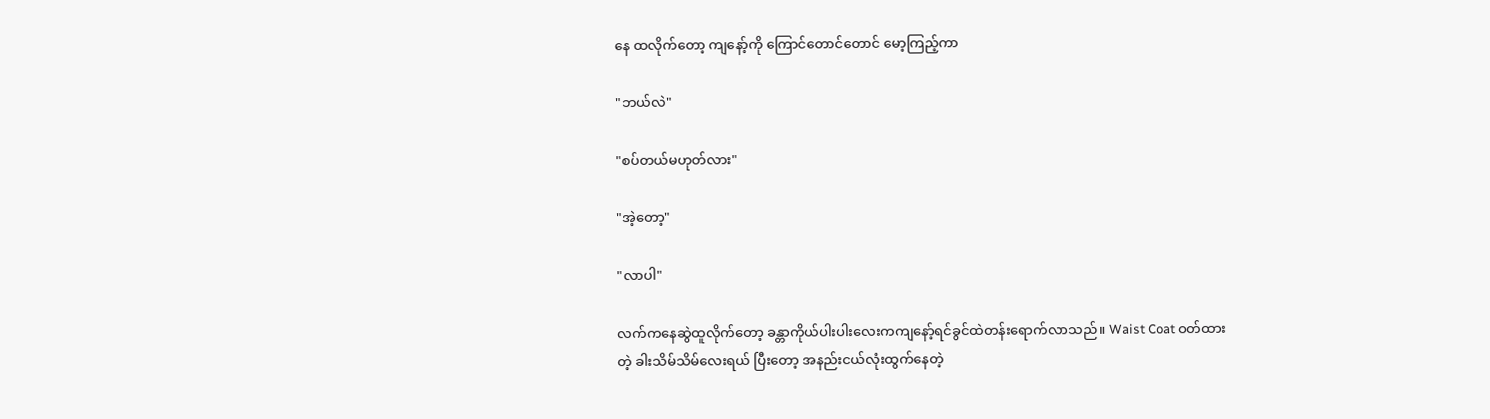နေ ထလိုက်တော့ ကျနော့်ကို ကြောင်တောင်တောင် မော့ကြည့်ကာ

"ဘယ်လဲ"

"စပ်တယ်မဟုတ်လား"

"အဲ့တော့"

"လာပါ"

လက်ကနေဆွဲထူလိုက်တော့ ခန္တာကိုယ်ပါးပါးလေးကကျနော့်ရင်ခွင်ထဲတန်းရောက်လာသည်။ Waist Coat ဝတ်ထားတဲ့ ခါးသိမ်သိမ်လေးရယ် ပြီးတော့ အနည်းငယ်လုံးထွက်နေတဲ့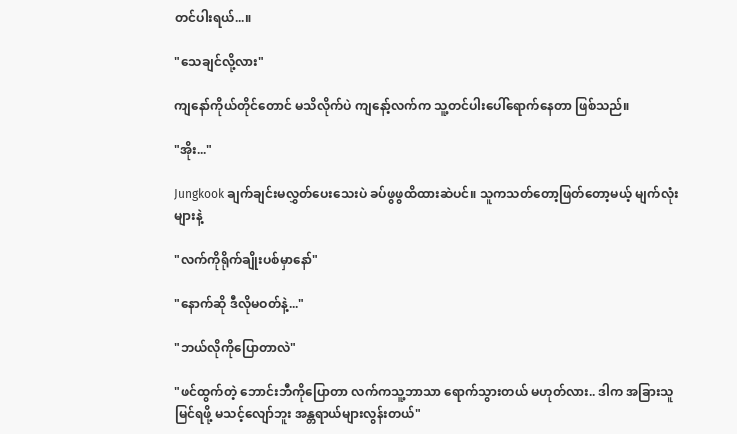တင်ပါးရယ်...။

"သေချင်လို့လား"

ကျနော်ကိုယ်တိုင်တောင် မသိလိုက်ပဲ ကျနော့်လက်က သူ့တင်ပါးပေါ်ရောက်နေတာ ဖြစ်သည်။

"အိုး..."

Jungkook ချက်ချင်းမလွှတ်ပေးသေးပဲ ခပ်ဖွဖွထိထားဆဲပင်။ သူကသတ်တော့ဖြတ်တော့မယ့် မျက်လုံးများနဲ့

"လက်ကိုရိုက်ချိုးပစ်မှာနော်"

"နောက်ဆို ဒီလိုမဝတ်နဲ့..."

"ဘယ်လိုကိုပြောတာလဲ"

"ဖင်ထွက်တဲ့ ဘောင်းဘီကိုပြောတာ လက်ကသူ့ဘာသာ ရောက်သွားတယ် မဟုတ်လား.. ဒါက အခြားသူမြင်ရဖို့ မသင့်လျော်ဘူး အန္တရာယ်များလွန်းတယ်"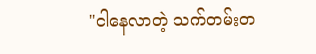"ငါနေလာတဲ့ သက်တမ်းတ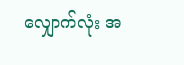လျှောက်လုံး အ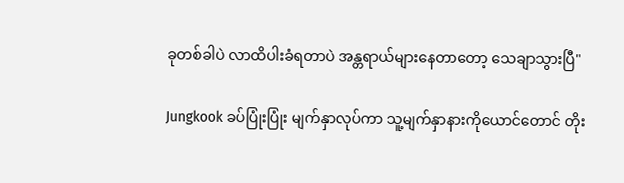ခုတစ်ခါပဲ လာထိပါးခံရတာပဲ အန္တရာယ်များနေတာတော့ သေချာသွားပြီ"

Jungkook ခပ်ပြုံးပြုံး မျက်နှာလုပ်ကာ သူ့မျက်နှာနားကိုယောင်တောင် တိုး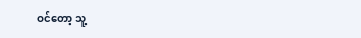ဝင်တော့ သူ့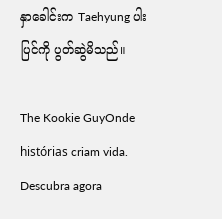နှာခေါင်းက Taehyung ပါးပြင်ကို ပွတ်ဆွဲမိသည်။

The Kookie GuyOnde histórias criam vida. Descubra agora